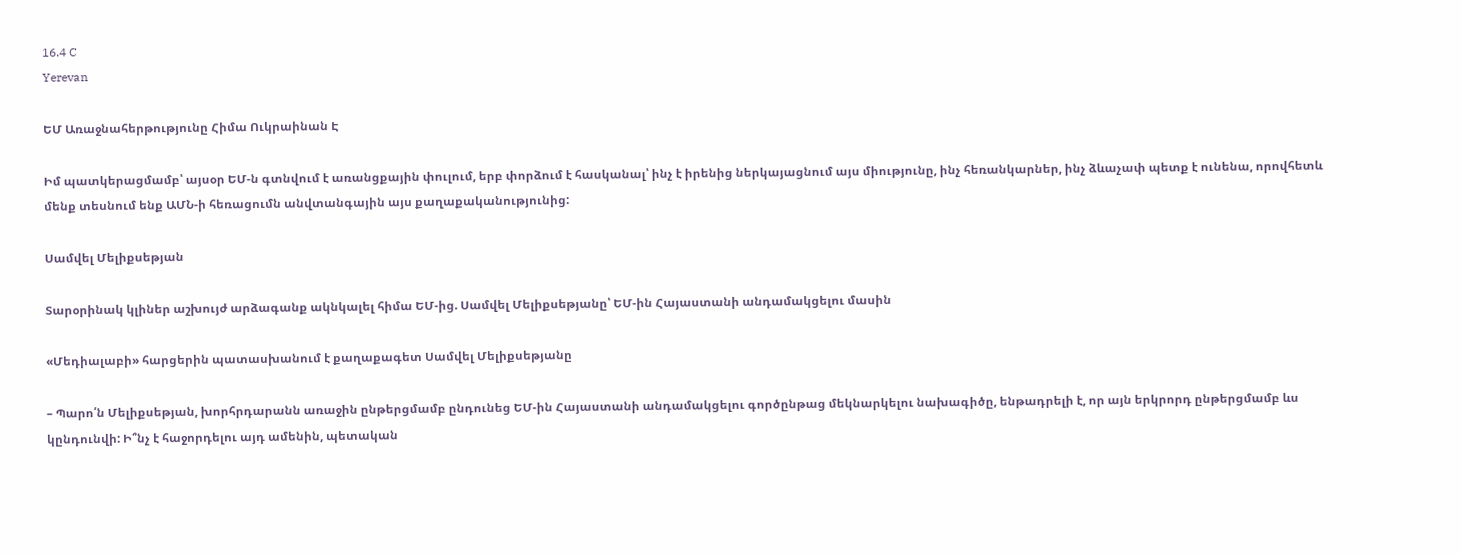16.4 C
Yerevan

ԵՄ Առաջնահերթությունը Հիմա Ուկրաինան Է

Իմ պատկերացմամբ՝ այսօր ԵՄ‑ն գտնվում է առանցքային փուլում, երբ փորձում է հասկանալ՝ ինչ է իրենից ներկայացնում այս միությունը, ինչ հեռանկարներ, ինչ ձևաչափ պետք է ունենա, որովհետև մենք տեսնում ենք ԱՄՆ‑ի հեռացումն անվտանգային այս քաղաքականությունից:

Սամվել Մելիքսեթյան

Տարօրինակ կլիներ աշխույժ արձագանք ակնկալել հիմա ԵՄ-ից. Սամվել Մելիքսեթյանը՝ ԵՄ-ին Հայաստանի անդամակցելու մասին

«Մեդիալաբի» հարցերին պատասխանում է քաղաքագետ Սամվել Մելիքսեթյանը

– Պարո՛ն Մելիքսեթյան, խորհրդարանն առաջին ընթերցմամբ ընդունեց ԵՄ-ին Հայաստանի անդամակցելու գործընթաց մեկնարկելու նախագիծը, ենթադրելի է, որ այն երկրորդ ընթերցմամբ ևս կընդունվի: Ի՞նչ է հաջորդելու այդ ամենին, պետական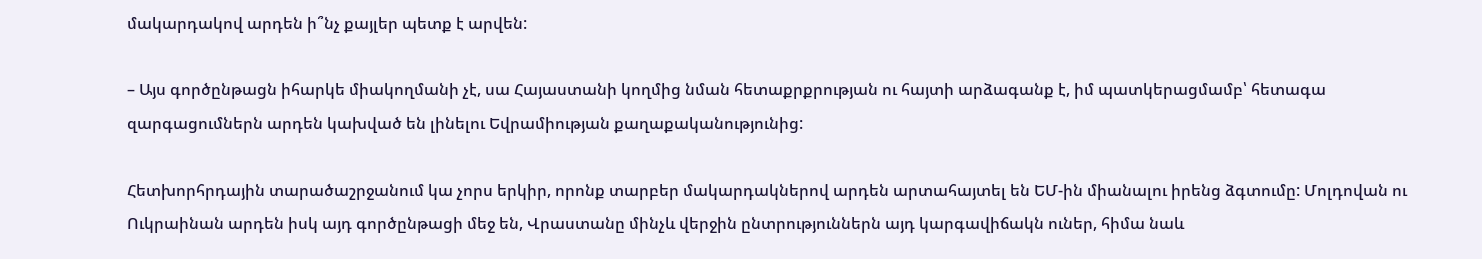մակարդակով արդեն ի՞նչ քայլեր պետք է արվեն:

– Այս գործընթացն իհարկե միակողմանի չէ, սա Հայաստանի կողմից նման հետաքրքրության ու հայտի արձագանք է, իմ պատկերացմամբ՝ հետագա զարգացումներն արդեն կախված են լինելու Եվրամիության քաղաքականությունից:

Հետխորհրդային տարածաշրջանում կա չորս երկիր, որոնք տարբեր մակարդակներով արդեն արտահայտել են ԵՄ-ին միանալու իրենց ձգտումը: Մոլդովան ու Ուկրաինան արդեն իսկ այդ գործընթացի մեջ են, Վրաստանը մինչև վերջին ընտրություններն այդ կարգավիճակն ուներ, հիմա նաև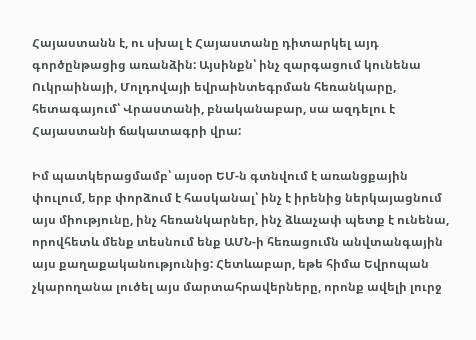Հայաստանն է, ու սխալ է Հայաստանը դիտարկել այդ գործընթացից առանձին: Այսինքն՝ ինչ զարգացում կունենա Ուկրաինայի, Մոլդովայի եվրաինտեգրման հեռանկարը, հետագայում՝ Վրաստանի, բնականաբար, սա ազդելու է Հայաստանի ճակատագրի վրա:

Իմ պատկերացմամբ՝ այսօր ԵՄ‑ն գտնվում է առանցքային փուլում, երբ փորձում է հասկանալ՝ ինչ է իրենից ներկայացնում այս միությունը, ինչ հեռանկարներ, ինչ ձևաչափ պետք է ունենա, որովհետև մենք տեսնում ենք ԱՄՆ‑ի հեռացումն անվտանգային այս քաղաքականությունից: Հետևաբար, եթե հիմա Եվրոպան չկարողանա լուծել այս մարտահրավերները, որոնք ավելի լուրջ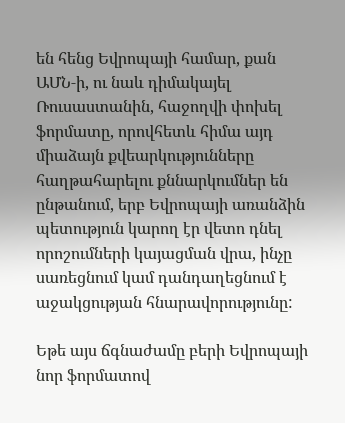են հենց Եվրոպայի համար, քան ԱՄՆ‑ի, ու նաև դիմակայել Ռուսաստանին, հաջողվի փոխել ֆորմատը, որովհետև հիմա այդ միաձայն քվեարկությունները հաղթահարելու քննարկումներ են ընթանում, երբ Եվրոպայի առանձին պետություն կարող էր վետո դնել որոշումների կայացման վրա, ինչը սառեցնում կամ դանդաղեցնում է աջակցության հնարավորությունը:

Եթե այս ճգնաժամը բերի Եվրոպայի նոր ֆորմատով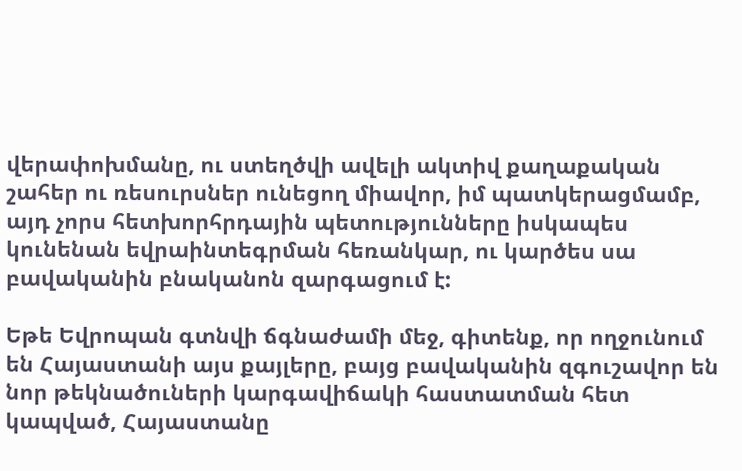վերափոխմանը, ու ստեղծվի ավելի ակտիվ քաղաքական շահեր ու ռեսուրսներ ունեցող միավոր, իմ պատկերացմամբ, այդ չորս հետխորհրդային պետությունները իսկապես կունենան եվրաինտեգրման հեռանկար, ու կարծես սա բավականին բնականոն զարգացում է:

Եթե Եվրոպան գտնվի ճգնաժամի մեջ, գիտենք, որ ողջունում են Հայաստանի այս քայլերը, բայց բավականին զգուշավոր են նոր թեկնածուների կարգավիճակի հաստատման հետ կապված, Հայաստանը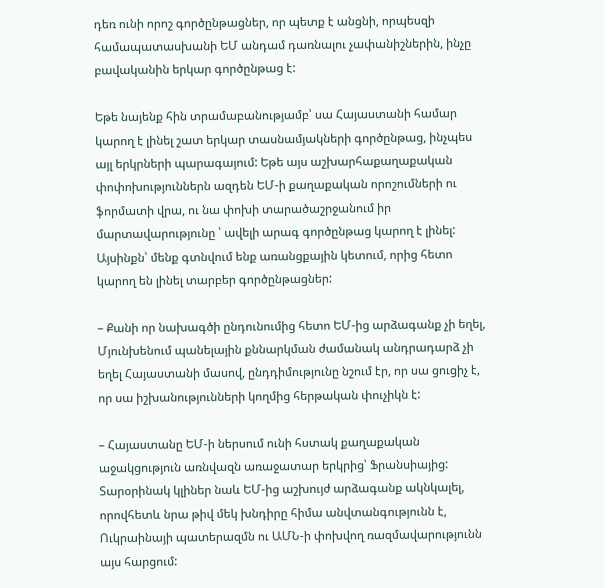դեռ ունի որոշ գործընթացներ, որ պետք է անցնի, որպեսզի համապատասխանի ԵՄ անդամ դառնալու չափանիշներին, ինչը բավականին երկար գործընթաց է:

Եթե նայենք հին տրամաբանությամբ՝ սա Հայաստանի համար կարող է լինել շատ երկար տասնամյակների գործընթաց, ինչպես այլ երկրների պարագայում: Եթե այս աշխարհաքաղաքական փոփոխություններն ազդեն ԵՄ‑ի քաղաքական որոշումների ու ֆորմատի վրա, ու նա փոխի տարածաշրջանում իր մարտավարությունը ՝ ավելի արագ գործընթաց կարող է լինել: Այսինքն՝ մենք գտնվում ենք առանցքային կետում, որից հետո կարող են լինել տարբեր գործընթացներ:

– Քանի որ նախագծի ընդունումից հետո ԵՄ-ից արձագանք չի եղել, Մյունխենում պանելային քննարկման ժամանակ անդրադարձ չի եղել Հայաստանի մասով, ընդդիմությունը նշում էր, որ սա ցուցիչ է, որ սա իշխանությունների կողմից հերթական փուչիկն է:

– Հայաստանը ԵՄ‑ի ներսում ունի հստակ քաղաքական աջակցություն առնվազն առաջատար երկրից՝ Ֆրանսիայից: Տարօրինակ կլիներ նաև ԵՄ-ից աշխույժ արձագանք ակնկալել, որովհետև նրա թիվ մեկ խնդիրը հիմա անվտանգությունն է, Ուկրաինայի պատերազմն ու ԱՄՆ‑ի փոխվող ռազմավարությունն այս հարցում: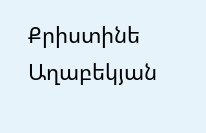Քրիստինե Աղաբեկյան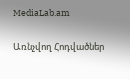MediaLab.am

Առնչվող Հոդվածներ